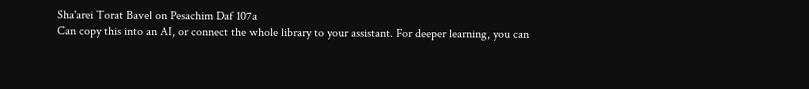Sha'arei Torat Bavel on Pesachim Daf 107a
Can copy this into an AI, or connect the whole library to your assistant. For deeper learning, you can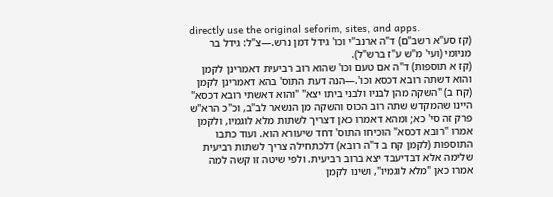directly use the original seforim, sites, and apps.
(קז סע"א רשב"ם) ד"ה ארנב"י וכו' גידל דמן נרש.—צ"ל: גידל בר מניומי (ועי' מ"ש ע"ז ברש"ל).
(קז א תוספות) ד"ה אם טעם וכו' שהוא רוב רביעית דאמרינן לקמן והוא דשתה רובא דכסא וכו'.—הנה דעת התוס' בהא דאמרינן לקמן (קח ב) "השקה מהן לבניו ולבני ביתו יצא" "והוא דאשתי רובא דכסא" היינו שהמקדש שתה רוב הכוס והשקה מן הנשאר לב"ב, וכ"כ הרא"ש פרק זה סי' כא; ומהא דאמרו כאן דצריך לשתות מלא לוגמיו, ולקמן אמרו "רובא דכסא" הוכיחו התוס' דחד שיעורא הוא. ועוד כתבו התוספות (לקמן קח ב ד"ה רובא) דלכתחילה צריך לשתות רביעית שלימה אלא דבדיעבד יצא ברוב רביעית. ולפי שיטה זו קשה למה אמרו כאן "מלא לוגמיו", ושינו לקמן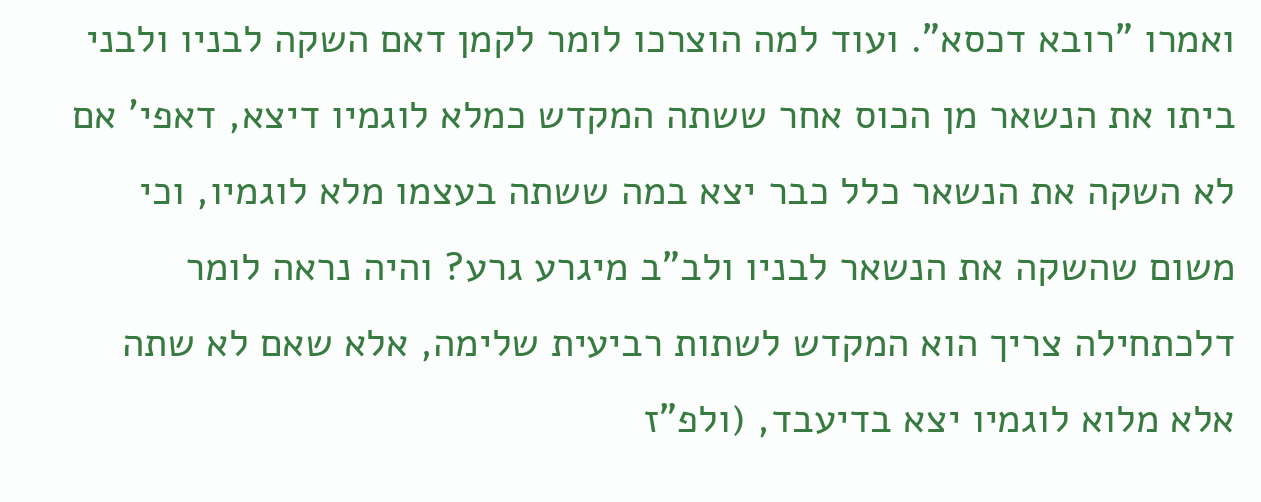ואמרו "רובא דכסא". ועוד למה הוצרכו לומר לקמן דאם השקה לבניו ולבני ביתו את הנשאר מן הכוס אחר ששתה המקדש כמלא לוגמיו דיצא, דאפי' אם לא השקה את הנשאר כלל כבר יצא במה ששתה בעצמו מלא לוגמיו, וכי משום שהשקה את הנשאר לבניו ולב"ב מיגרע גרע? והיה נראה לומר דלכתחילה צריך הוא המקדש לשתות רביעית שלימה, אלא שאם לא שתה אלא מלוא לוגמיו יצא בדיעבד, (ולפ"ז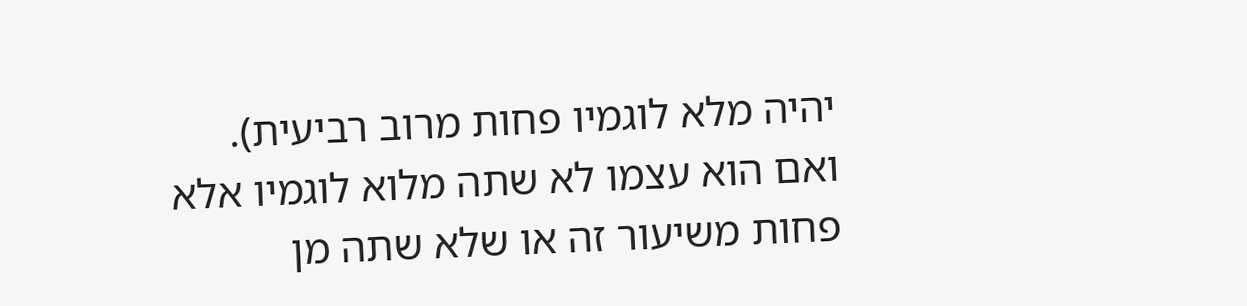יהיה מלא לוגמיו פחות מרוב רביעית). ואם הוא עצמו לא שתה מלוא לוגמיו אלא פחות משיעור זה או שלא שתה מן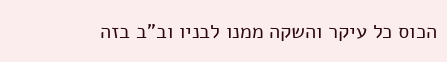הכוס כל עיקר והשקה ממנו לבניו וב"ב בזה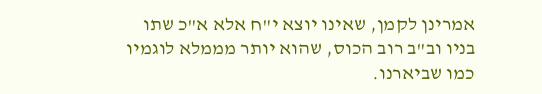אמרינן לקמן, שאינו יוצא י"ח אלא א"כ שתו בניו וב"ב רוב הכוס, שהוא יותר מממלא לוגמיו כמו שביארנו.